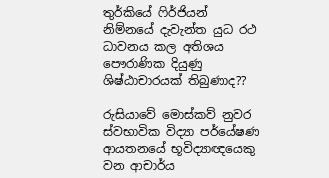තුර්කියේ ෆිර්ජියන් නිම්නයේ දැවැන්ත යුධ රථ ධාවනය කල අතිශය පෞරාණික දියුණු ශිෂ්ඨාචාරයක් තිබුණාද??

රුසියාවේ මොස්කව් නුවර ස්වභාවික විද්‍යා පර්යේෂණ ආයතනයේ භූවිද්‍යාඥයෙකු වන ආචාර්ය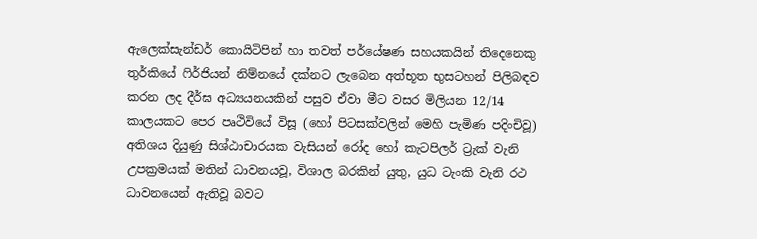ඇලෙක්සැන්ඩර් කොයිටිපින් හා තවත් පර්යේෂණ සහයකයින් තිදෙනෙකු තුර්කියේ ෆිර්ජියන් නිම්නයේ දක්නට ලැබෙන අත්භූත භුසටහන් පිලිබඳව කරන ලද දීර්ඝ අධ්‍යයනයකින් පසුව ඒවා මීට වසර මිලියන 12/14 කාලයකට පෙර පෘථිවියේ විසූ (හෝ පිටසක්වලින් මෙහි පැමිණ පදිංචිවූ) අතිශය දියුණු සිශ්ඨාචාරයක වැසියන් රෝද හෝ කැටපිලර් ට්‍රැක් වැනි උපක්‍රමයක් මතින් ධාවනයවූ, විශාල බරකින් යුතු, යුධ ටැංකි වැනි රථ ධාවනයෙන් ඇතිවූ බවට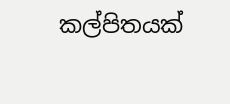කල්පිතයක්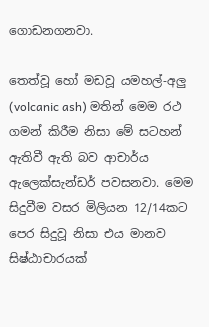ගොඩනගනවා.

තෙත්වූ හෝ මඩවූ යමහල්-අලු (volcanic ash) මතින් මෙම රථ ගමන් කිරීම නිසා මේ සටහන් ඇතිවී ඇති බව ආචාර්ය ඇලෙක්සැන්ඩර් පවසනවා. මෙම සිදුවීම වසර මිලියන 12/14කට පෙර සිදුවූ නිසා එය මානව සිෂ්ඨාචාරයක්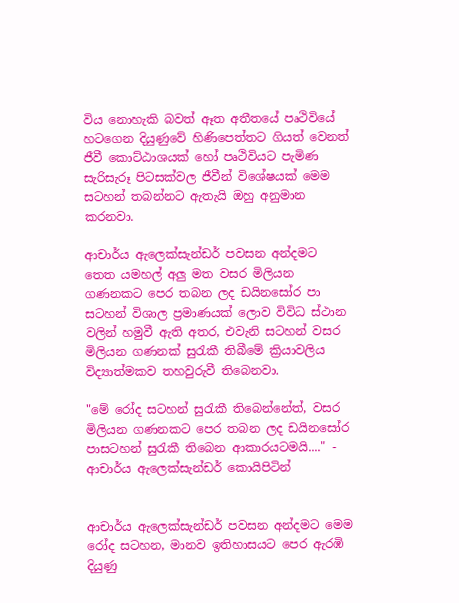විය නොහැකි බවත් ඈත අතීතයේ පෘථිවියේ හටගෙන දියුණුවේ හිණිපෙත්තට ගියත් වෙනත් ජීවී කොට්ඨාශයක් හෝ පෘථිවියට පැමිණ සැරිසැරූ පිටසක්වල ජීවීන් විශේෂයක් මෙම සටහන් තබන්නට ඇතැයි ඔහු අනුමාන කරනවා.

ආචාර්ය ඇලෙක්සැන්ඩර් පවසන අන්දමට තෙත යමහල් අලු මත වසර මිලියන ගණනකට පෙර තබන ලද ඩයිනසෝර පා සටහන් විශාල ප්‍රමාණයක් ලොව විවිධ ස්ථාන වලින් හමුවී ඇති අතර, එවැනි සටහන් වසර මිලියන ගණනක් සුරැකී තිබීමේ ක්‍රියාවලිය විද්‍යාත්මකව තහවුරුවී තිබෙනවා.

"මේ රෝද සටහන් සුරැකී තිබෙන්නේත්, වසර මිලියන ගණනකට පෙර තබන ලද ඩයිනසෝර පාසටහන් සුරැකී තිබෙන ආකාරයටමයි...." - ආචාර්ය ඇලෙක්සැන්ඩර් කොයිපිටින්


ආචාර්ය ඇලෙක්සැන්ඩර් පවසන අන්දමට මෙම රෝද සටහන, මානව ඉතිහාසයට පෙර ඇරඹි දියුණු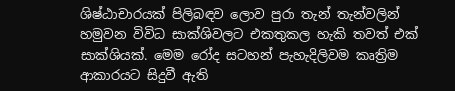ශිෂ්ඨාචාරයක් පිලිබඳව ලොව පුරා තැන් තැන්වලින් හමුවන විවිධ සාක්ශිවලට එකතුකල හැකි තවත් එක් සාක්ශියක්. මෙම රෝද සටහන් පැහැදිලිවම කෘත්‍රිම ආකාරයට සිදුවී ඇති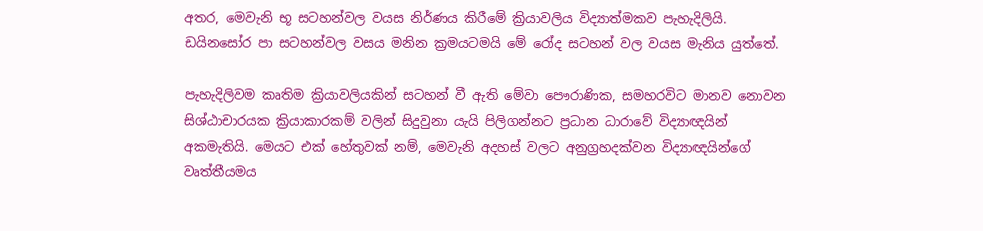අතර, මෙවැනි භූ සටහන්වල වයස නිර්ණය කිරීමේ ක්‍රියාවලිය විද්‍යාත්මකව පැහැදිලියි. ඩයිනසෝර පා සටහන්වල වසය මනින ක්‍රමයටමයි මේ රෝද සටහන් වල වයස මැනිය යුත්තේ.

පැහැදිලිවම කෘතිම ක්‍රියාවලියකින් සටහන් වී ඇති මේවා පෞරාණික, සමහරවිට මානව නොවන සිශ්ඨාචාරයක ක්‍රියාකාරකම් වලින් සිදුවුනා යැයි පිලිගන්නට ප්‍රධාන ධාරාවේ විද්‍යාඥයින් අකමැතියි. මෙයට එක් හේතුවක් නම්, මෙවැනි අදහස් වලට අනුග්‍රහදක්වන විද්‍යාඥයින්ගේ වෘත්තීයමය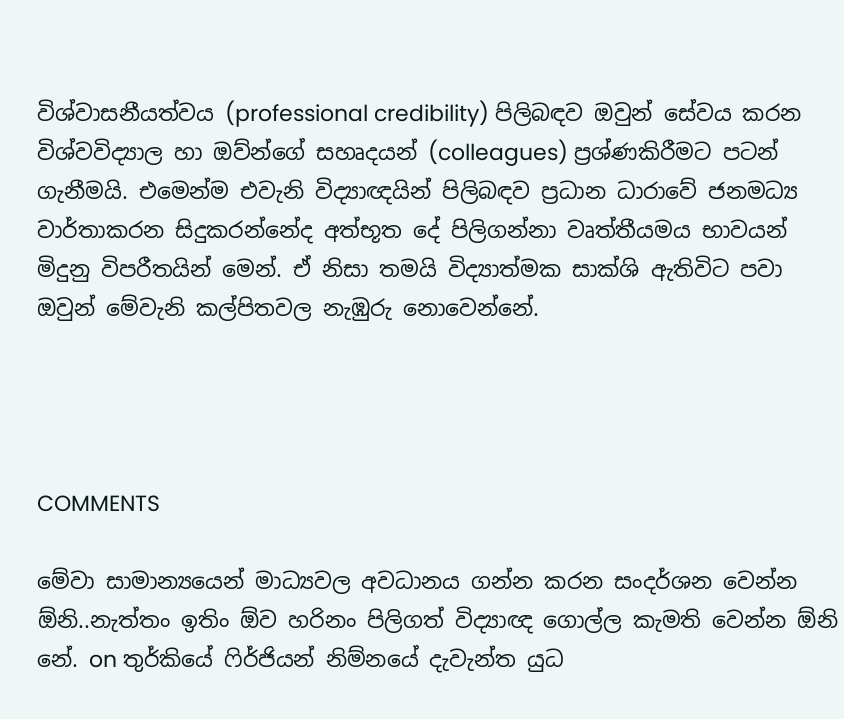විශ්වාසනීයත්වය (professional credibility) පිලිබඳව ඔවුන් සේවය කරන විශ්වවිද්‍යාල හා ඔව්න්ගේ සහෘදයන් (colleagues) ප්‍රශ්ණකිරීමට පටන් ගැනීමයි. එමෙන්ම එවැනි විද්‍යාඥයින් පිලිබඳව ප්‍රධාන ධාරාවේ ජනමධ්‍ය වාර්තාකරන සිදුකරන්නේද අත්භූත දේ පිලිගන්නා වෘත්තීයමය භාවයන් මිදුනු විපරීතයින් මෙන්. ඒ නිසා තමයි විද්‍යාත්මක සාක්ශි ඇතිවිට පවා ඔවුන් මේවැනි කල්පිතවල නැඹුරු නොවෙන්නේ.




COMMENTS

මේවා සාමාන්‍යයෙන් මාධ්‍යවල අවධානය ගන්න කරන සංදර්ශන වෙන්න ඕනි..නැත්තං ඉතිං ඕව හරිනං පිලිගත් විද්‍යාඥ ගොල්ල කැමති වෙන්න ඕනි නේ. on තුර්කියේ ෆිර්ජියන් නිම්නයේ දැවැන්ත යුධ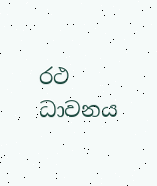රථ ධාවනය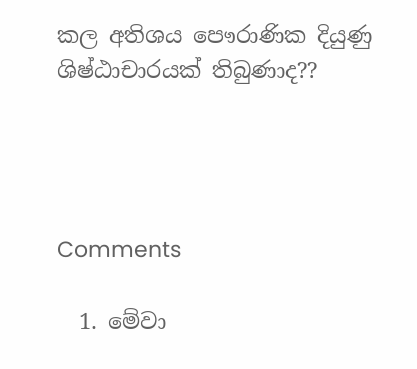කල අතිශය පෞරාණික දියුණු ශිෂ්ඨාචාරයක් තිබුණාද??




Comments

  1. මේවා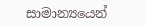සාමාන්‍යයෙන්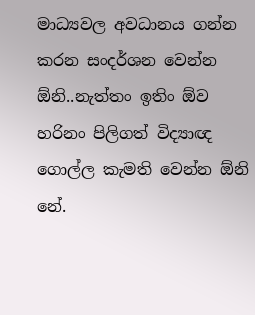මාධ්‍යවල අවධානය ගන්න කරන සංදර්ශන වෙන්න ඕනි..නැත්තං ඉතිං ඕව හරිනං පිලිගත් විද්‍යාඥ ගොල්ල කැමති වෙන්න ඕනි නේ.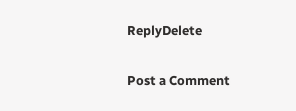ReplyDelete

Post a Comment